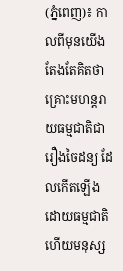(ភ្នំពេញ)៖ កាលពីមុនយើងតែងតែគិតថាគ្រោះមហន្តរាយធម្មជាតិជារឿងចៃដន្យ ដែលកើតឡើងដោយធម្មជាតិ ហើយមនុស្ស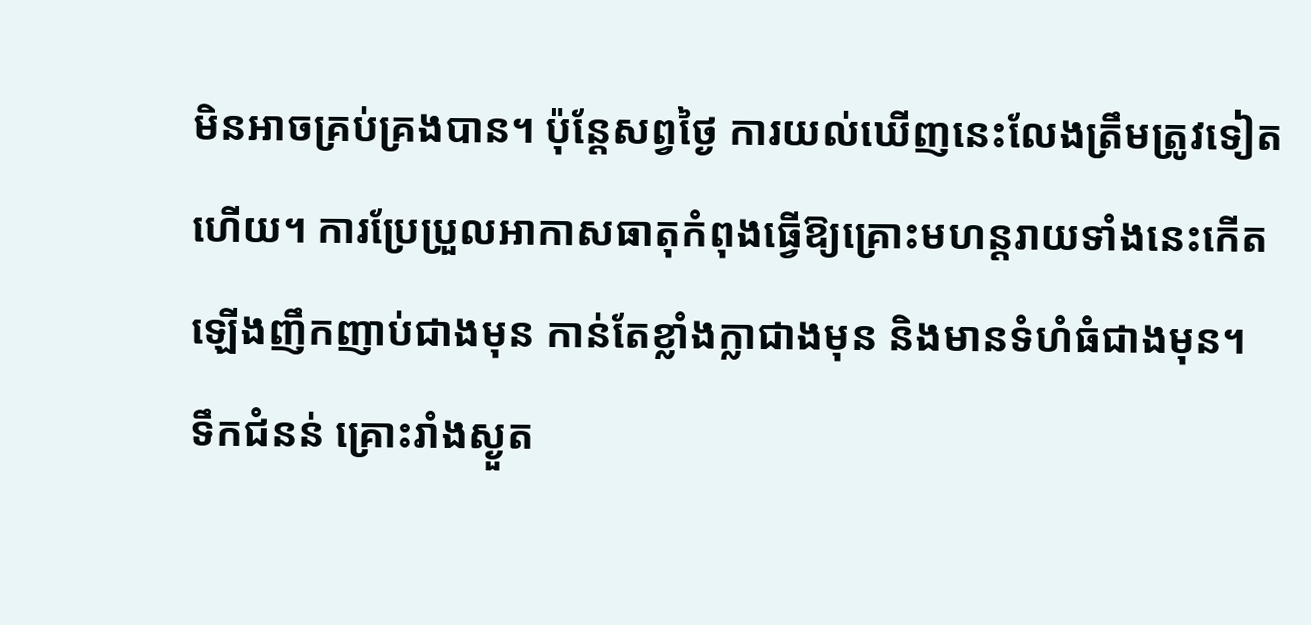មិនអាចគ្រប់គ្រងបាន។ ប៉ុន្តែសព្វថ្ងៃ ការយល់ឃើញនេះលែងត្រឹមត្រូវទៀតហើយ។ ការប្រែប្រួលអាកាសធាតុកំពុងធ្វើឱ្យគ្រោះមហន្តរាយទាំងនេះកើតឡើងញឹកញាប់ជាងមុន កាន់តែខ្លាំងក្លាជាងមុន និងមានទំហំធំជាងមុន។
ទឹកជំនន់ គ្រោះរាំងស្ងួត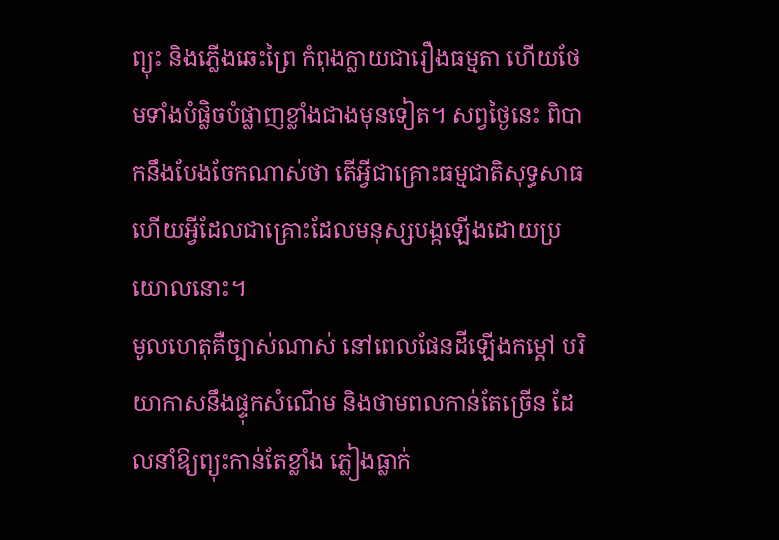ព្យុះ និងភ្លើងឆេះព្រៃ កំពុងក្លាយជារឿងធម្មតា ហើយថែមទាំងបំផ្លិចបំផ្លាញខ្លាំងជាងមុនទៀត។ សព្វថ្ងៃនេះ ពិបាកនឹងបែងចែកណាស់ថា តើអ្វីជាគ្រោះធម្មជាតិសុទ្ធសាធ ហើយអ្វីដែលជាគ្រោះដែលមនុស្សបង្កឡើងដោយប្រយោលនោះ។
មូលហេតុគឺច្បាស់ណាស់ នៅពេលផែនដីឡើងកម្ដៅ បរិយាកាសនឹងផ្ទុកសំណើម និងថាមពលកាន់តែច្រើន ដែលនាំឱ្យព្យុះកាន់តែខ្លាំង ភ្លៀងធ្លាក់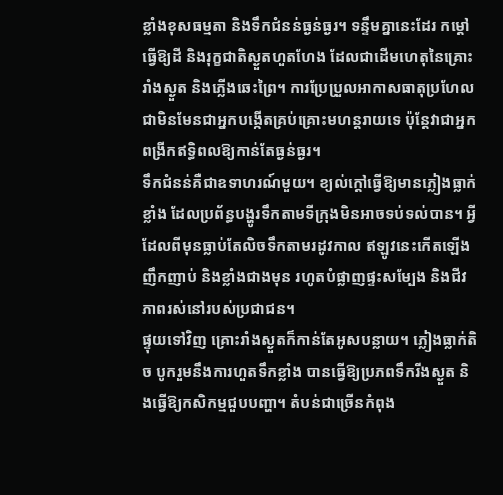ខ្លាំងខុសធម្មតា និងទឹកជំនន់ធ្ងន់ធ្ងរ។ ទន្ទឹមគ្នានេះដែរ កម្ដៅធ្វើឱ្យដី និងរុក្ខជាតិស្ងួតហួតហែង ដែលជាដើមហេតុនៃគ្រោះរាំងស្ងួត និងភ្លើងឆេះព្រៃ។ ការប្រែប្រួលអាកាសធាតុប្រហែលជាមិនមែនជាអ្នកបង្កើតគ្រប់គ្រោះមហន្តរាយទេ ប៉ុន្តែវាជាអ្នកពង្រីកឥទ្ធិពលឱ្យកាន់តែធ្ងន់ធ្ងរ។
ទឹកជំនន់គឺជាឧទាហរណ៍មួយ។ ខ្យល់ក្តៅធ្វើឱ្យមានភ្លៀងធ្លាក់ខ្លាំង ដែលប្រព័ន្ធបង្ហូរទឹកតាមទីក្រុងមិនអាចទប់ទល់បាន។ អ្វីដែលពីមុនធ្លាប់តែលិចទឹកតាមរដូវកាល ឥឡូវនេះកើតឡើងញឹកញាប់ និងខ្លាំងជាងមុន រហូតបំផ្លាញផ្ទះសម្បែង និងជីវភាពរស់នៅរបស់ប្រជាជន។
ផ្ទុយទៅវិញ គ្រោះរាំងស្ងួតក៏កាន់តែអូសបន្លាយ។ ភ្លៀងធ្លាក់តិច បូករួមនឹងការហួតទឹកខ្លាំង បានធ្វើឱ្យប្រភពទឹករីងស្ងួត និងធ្វើឱ្យកសិកម្មជួបបញ្ហា។ តំបន់ជាច្រើនកំពុង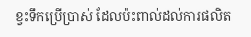ខ្វះទឹកប្រើប្រាស់ ដែលប៉ះពាល់ដល់ការផលិត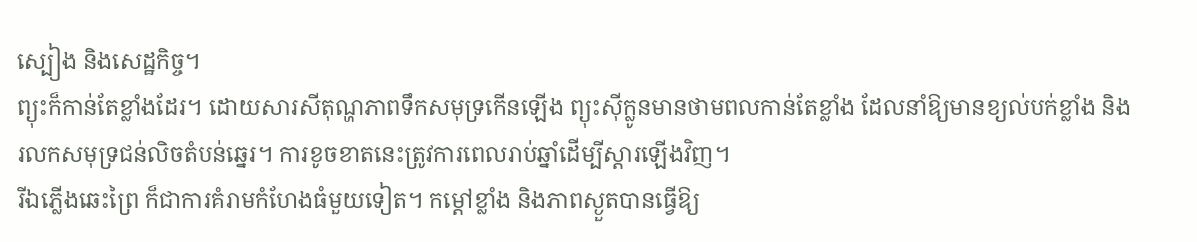ស្បៀង និងសេដ្ឋកិច្ច។
ព្យុះក៏កាន់តែខ្លាំងដែរ។ ដោយសារសីតុណ្ហភាពទឹកសមុទ្រកើនឡើង ព្យុះស៊ីក្លូនមានថាមពលកាន់តែខ្លាំង ដែលនាំឱ្យមានខ្យល់បក់ខ្លាំង និងរលកសមុទ្រជន់លិចតំបន់ឆ្នេរ។ ការខូចខាតនេះត្រូវការពេលរាប់ឆ្នាំដើម្បីស្តារឡើងវិញ។
រីឯភ្លើងឆេះព្រៃ ក៏ជាការគំរាមកំហែងធំមួយទៀត។ កម្ដៅខ្លាំង និងភាពស្ងួតបានធ្វើឱ្យ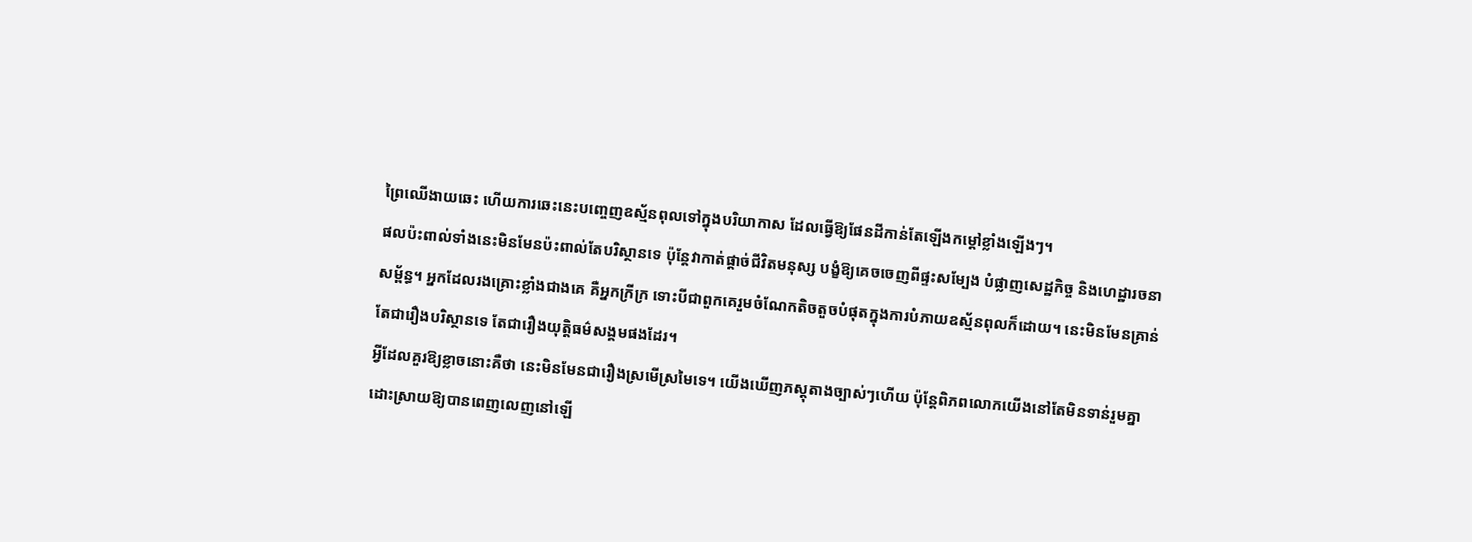ព្រៃឈើងាយឆេះ ហើយការឆេះនេះបញ្ចេញឧស្ម័នពុលទៅក្នុងបរិយាកាស ដែលធ្វើឱ្យផែនដីកាន់តែឡើងកម្ដៅខ្លាំងឡើងៗ។
ផលប៉ះពាល់ទាំងនេះមិនមែនប៉ះពាល់តែបរិស្ថានទេ ប៉ុន្តែវាកាត់ផ្តាច់ជីវិតមនុស្ស បង្ខំឱ្យគេចចេញពីផ្ទះសម្បែង បំផ្លាញសេដ្ឋកិច្ច និងហេដ្ឋារចនាសម្ព័ន្ធ។ អ្នកដែលរងគ្រោះខ្លាំងជាងគេ គឺអ្នកក្រីក្រ ទោះបីជាពួកគេរួមចំណែកតិចតួចបំផុតក្នុងការបំភាយឧស្ម័នពុលក៏ដោយ។ នេះមិនមែនគ្រាន់តែជារឿងបរិស្ថានទេ តែជារឿងយុត្តិធម៌សង្គមផងដែរ។
អ្វីដែលគួរឱ្យខ្លាចនោះគឺថា នេះមិនមែនជារឿងស្រមើស្រមៃទេ។ យើងឃើញភស្តុតាងច្បាស់ៗហើយ ប៉ុន្តែពិភពលោកយើងនៅតែមិនទាន់រួមគ្នាដោះស្រាយឱ្យបានពេញលេញនៅឡើ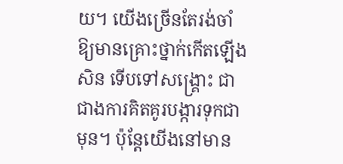យ។ យើងច្រើនតែរង់ចាំឱ្យមានគ្រោះថ្នាក់កើតឡើងសិន ទើបទៅសង្គ្រោះ ជាជាងការគិតគូរបង្ការទុកជាមុន។ ប៉ុន្តែយើងនៅមាន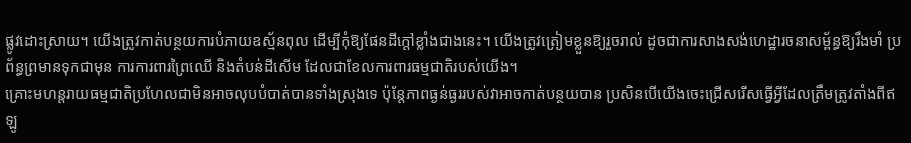ផ្លូវដោះស្រាយ។ យើងត្រូវកាត់បន្ថយការបំភាយឧស្ម័នពុល ដើម្បីកុំឱ្យផែនដីក្តៅខ្លាំងជាងនេះ។ យើងត្រូវត្រៀមខ្លួនឱ្យរួចរាល់ ដូចជាការសាងសង់ហេដ្ឋារចនាសម្ព័ន្ធឱ្យរឹងមាំ ប្រព័ន្ធព្រមានទុកជាមុន ការការពារព្រៃឈើ និងតំបន់ដីសើម ដែលជាខែលការពារធម្មជាតិរបស់យើង។
គ្រោះមហន្តរាយធម្មជាតិប្រហែលជាមិនអាចលុបបំបាត់បានទាំងស្រុងទេ ប៉ុន្តែភាពធ្ងន់ធ្ងររបស់វាអាចកាត់បន្ថយបាន ប្រសិនបើយើងចេះជ្រើសរើសធ្វើអ្វីដែលត្រឹមត្រូវតាំងពីឥឡូ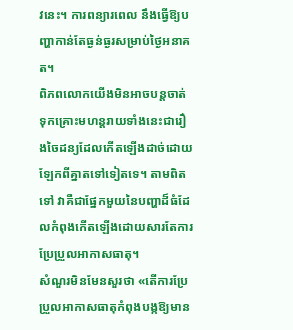វនេះ។ ការពន្យារពេល នឹងធ្វើឱ្យបញ្ហាកាន់តែធ្ងន់ធ្ងរសម្រាប់ថ្ងៃអនាគត។
ពិភពលោកយើងមិនអាចបន្តចាត់ទុកគ្រោះមហន្តរាយទាំងនេះជារឿងចៃដន្យដែលកើតឡើងដាច់ដោយឡែកពីគ្នាតទៅទៀតទេ។ តាមពិតទៅ វាគឺជាផ្នែកមួយនៃបញ្ហាដ៏ធំដែលកំពុងកើតឡើងដោយសារតែការប្រែប្រួលអាកាសធាតុ។
សំណួរមិនមែនសួរថា «តើការប្រែប្រួលអាកាសធាតុកំពុងបង្កឱ្យមាន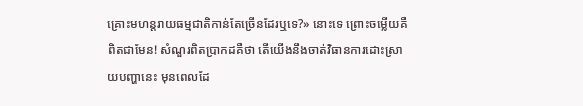គ្រោះមហន្តរាយធម្មជាតិកាន់តែច្រើនដែរឬទេ?» នោះទេ ព្រោះចម្លើយគឺ ពិតជាមែន! សំណួរពិតប្រាកដគឺថា តើយើងនឹងចាត់វិធានការដោះស្រាយបញ្ហានេះ មុនពេលដែ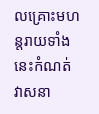លគ្រោះមហន្តរាយទាំងនេះកំណត់វាសនា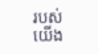របស់យើង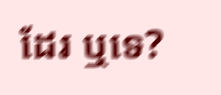ដែរ ឬទេ?